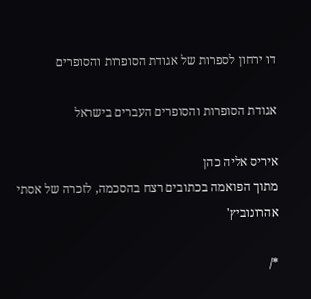דו ירחון לספרות של אגודת הסופרות והסופרים

אגודת הסופרות והסופרים העברים בישראל

איריס אליה כהן
מתוך הפואמה בכתובים רצח בהסכמה, לזכרה של אסתי אהרונוביץ'

*/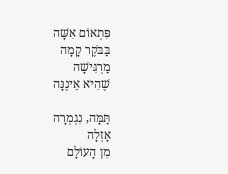פִּתְאוֹם אִשָּׁה
בַּבֹּקֶר קָמָה
מַרְגִּישָׁה
שֶׁהִיא אֵינֶנָּה

תַּמָּה, נִגְמְרָה
אָזְלָה
מִן הָעוֹלָם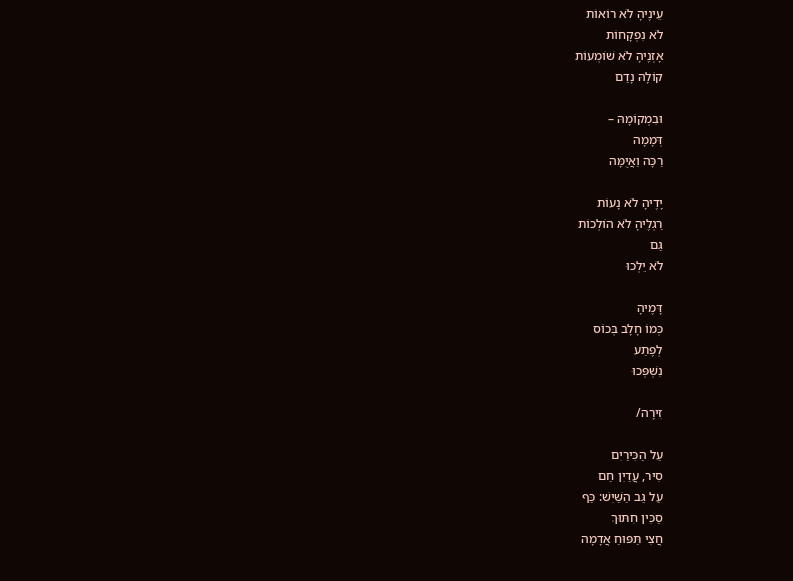עֵינֶיהָ לֹא רוֹאוֹת
לֹא נִפְקָחוֹת
אָזְנֶיהָ לֹא שׁוֹמְעוֹת
קוֹלָהּ נָדַם

וּבִמְקוֹמָהּ –
דְּמָמָה
רַכָּה וַאֲיֻמָּה

יָדֶיהָ לֹא נָעוֹת
רַגְלֶיהָ לֹא הוֹלְכוֹת
גַּם
לֹא יֵלְכוּ

דָּמֶיהָ
כְּמוֹ חָלָב בְּכוֹס
לְפֶתַע
נִשְׁפְּכוּ

זִירָה/

עַל הַכִּירַיִם
סִיר, עֲדַיִן חַם
עַל גַּב הַשַּׁיִשׁ: כַּף
סַכִּין חִתּוּךְ
חֲצִי תַּפּוּחַ אֲדָמָה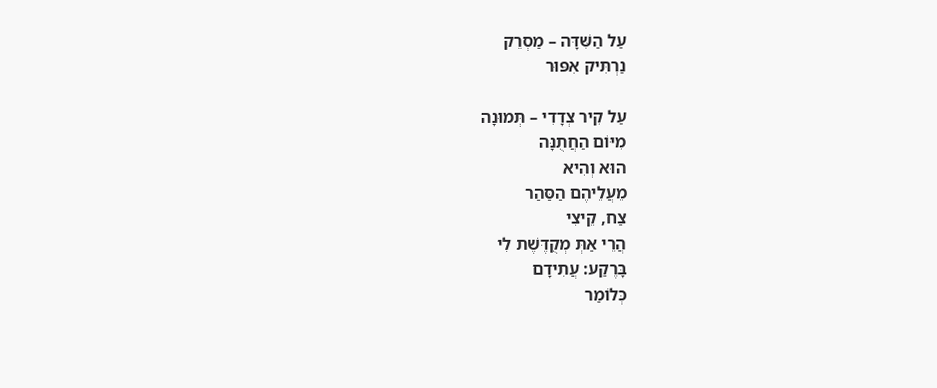עַל הַשִּׁדָּה – מַסְרֵק
נַרְתִּיק אִפּוּר

עַל קִיר צְדָדִי – תְּמוּנָה
מִיּוֹם הַחֲתֻנָּה
הוּא וְהִיא
מֵעֲלֵיהֶם הַסַּהַר
צַח, קֵיצִי
הֲרֵי אַתְּ מְקֻדֶּשֶׁת לִי
בָּרֶקַע: עֲתִידָם
כְּלוֹמַר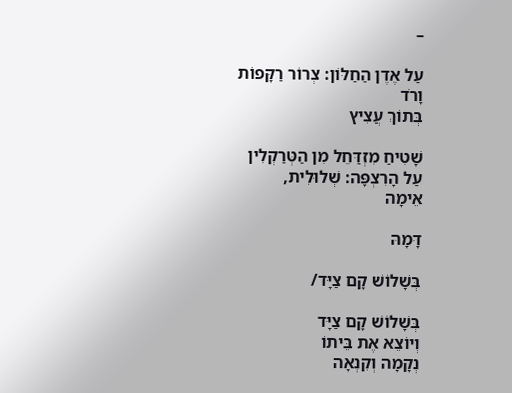–

עַל אֶדֶן הַחַלּוֹן: צְרוֹר רַקָּפוֹת
וָרֹד
בְּתוֹךְ עֲצִיץ

שָׁטִיחַ מִזְדַּחֵל מִן הַטְּרַקְלִין
עַל הָרִצְפָּה: שְׁלוּלִית,
אֵימָה

דָּמָהּ

בְּשָׁלוֹשׁ קָם צַיָּד/

בְּשָׁלוֹשׁ קָם צַיָּד
וְיוֹצֵא אֶת בֵּיתוֹ
נְקָמָה וְקִנְאָה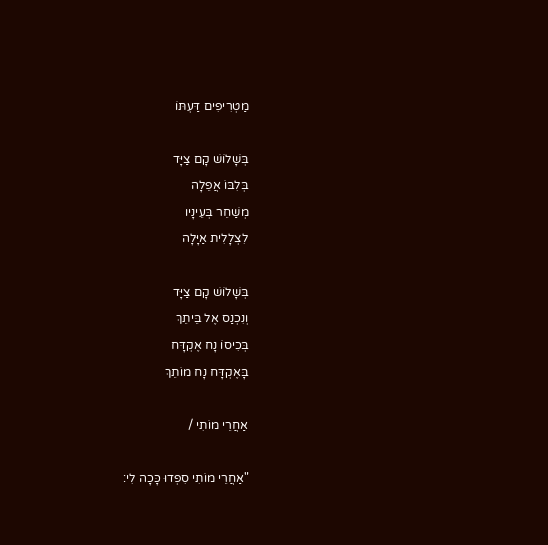מַטְרִיפִים דַּעְתּוֹ

בְּשָׁלוֹשׁ קָם צַיָּד
בְּלִבּוֹ אֲפֵלָה
מְשַׁחֵר בְּעֵינָיו
לִצְלָלִית אַיָּלָה

בְּשָׁלוֹשׁ קָם צַיָּד
וְנִכְנַס אֶל בֵּיתֵךְ
בְּכִיסוֹ נָח אֶקְדָּח
בָּאֶקְדָּח נָח מוֹתֵךְ

אַחֲרֵי מוֹתִי /

"אַחֲרֵי מוֹתִי סִפְדוּ כָּכָה לִי: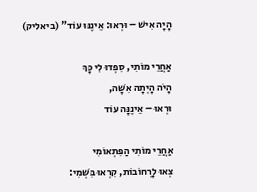הָיָה אִישׁ – וּרְאוּ: אֵינֶנּוּ עוֹד" (ביאליק)

אַחֲרֵי מוֹתִי, סִפְדוּ לִי כָּךְ
הָיֹה הָיְתָה אִשָּׁה,
וּרְאוּ – אֵינֶנָּה עוֹד

אַחֲרֵי מוֹתִי הַפִּתְאוֹמִי
צְאוּ לָרְחוֹבוֹת, קִרְאוּ בִּשְׁמִי: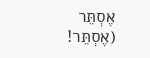אֶסְתֵּר
(אֶסְתֵּר!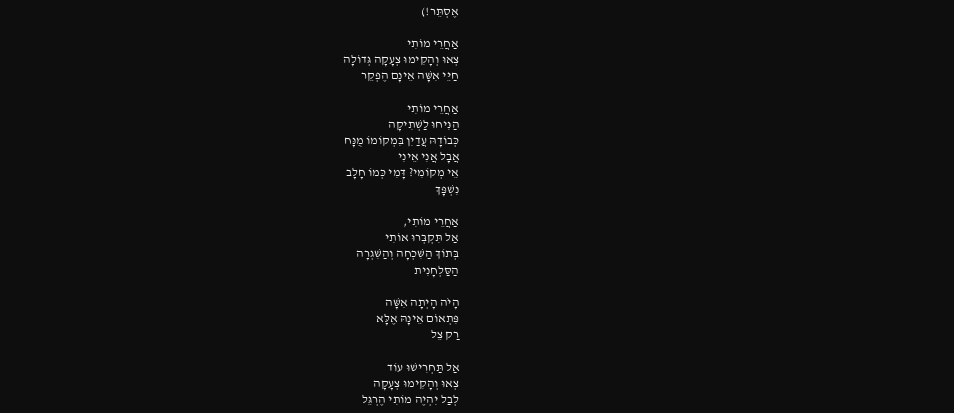אֶסְתֵּר!)

אַחֲרֵי מוֹתִי
צְאוּ וְהָקִימוּ צְעָקָה גְּדוֹלָה
חַיֵּי אִשָּׁה אֵינָם הֶפְקֵר

אַחֲרֵי מוֹתִי
הַנִּיחוּ לַשְּׁתִיקָה
כְּבוֹדָהּ עֲדַיִן בִּמְקוֹמוֹ מֻנָּח
אֲבָל אֲנִי אֵינִי
אֵי מְקוֹמִי? דָּמִי כְּמוֹ חָלָב
נִשְׁפָּךְ

אַחֲרֵי מוֹתִי,
אַל תִּקְבְּרוּ אוֹתִי
בְּתוֹךְ הַשִּׁכְחָה וְהַשִּׁגְרָה
הַסַּלְחָנִית

הָיֹה הָיְתָה אִשָּׁה
פִּתְאוֹם אֵינָהּ אֶלָּא
רַק צֵל

אַל תַּחְרִישׁוּ עוֹד
צְאוּ וְהָקִימוּ צְעָקָה
לְבַל יִהְיֶה מוֹתִי הֶרְגֵּל